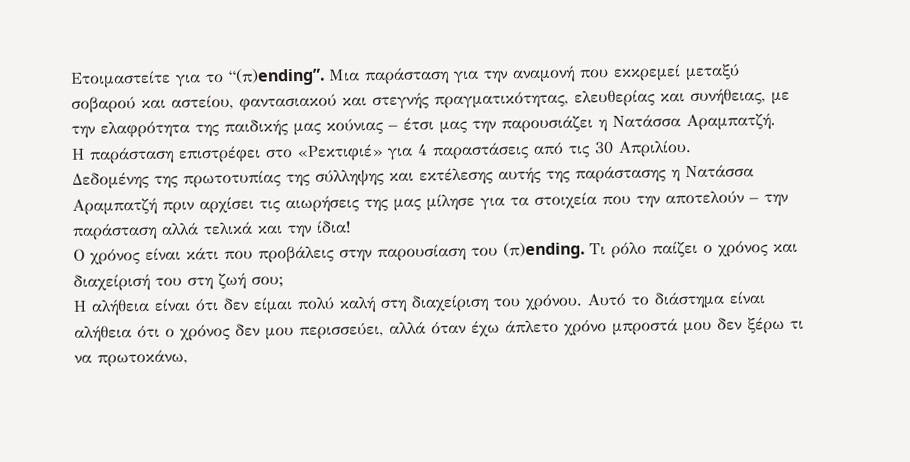Ετοιμαστείτε για το “(π)ending”. Μια παράσταση για την αναμονή που εκκρεμεί μεταξύ σοβαρού και αστείου, φαντασιακού και στεγνής πραγματικότητας, ελευθερίας και συνήθειας, με την ελαφρότητα της παιδικής μας κούνιας – έτσι μας την παρουσιάζει η Νατάσσα Αραμπατζή.
Η παράσταση επιστρέφει στο «Ρεκτιφιέ» για 4 παραστάσεις από τις 30 Απριλίου.
Δεδομένης της πρωτοτυπίας της σύλληψης και εκτέλεσης αυτής της παράστασης η Νατάσσα Αραμπατζή πριν αρχίσει τις αιωρήσεις της μας μίλησε για τα στοιχεία που την αποτελούν – την παράσταση αλλά τελικά και την ίδια!
Ο χρόνος είναι κάτι που προβάλεις στην παρουσίαση του (π)ending. Τι ρόλο παίζει ο χρόνος και διαχείρισή του στη ζωή σου;
Η αλήθεια είναι ότι δεν είμαι πολύ καλή στη διαχείριση του χρόνου. Αυτό το διάστημα είναι αλήθεια ότι ο χρόνος δεν μου περισσεύει, αλλά όταν έχω άπλετο χρόνο μπροστά μου δεν ξέρω τι να πρωτοκάνω,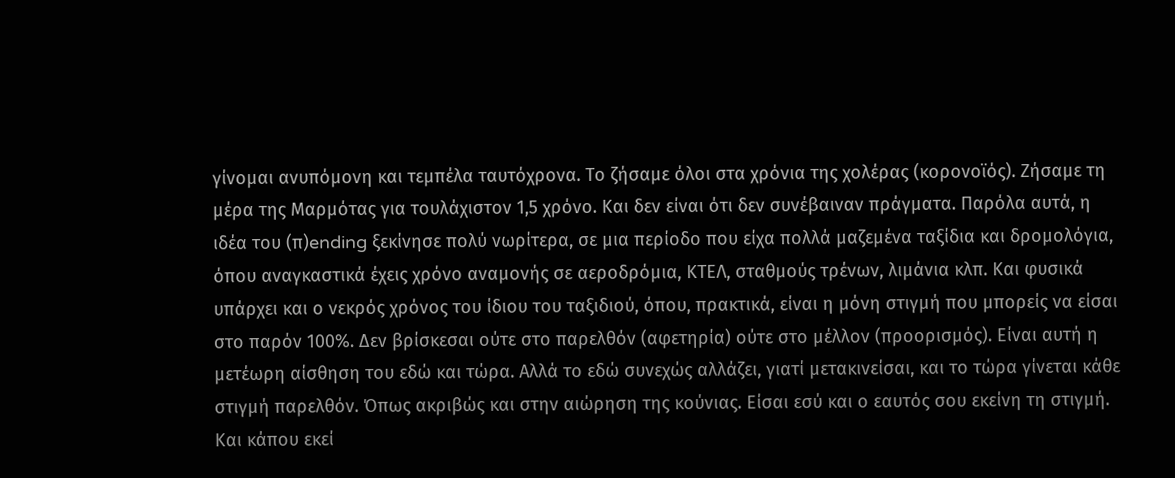γίνομαι ανυπόμονη και τεμπέλα ταυτόχρονα. Το ζήσαμε όλοι στα χρόνια της χολέρας (κορονοϊός). Ζήσαμε τη μέρα της Μαρμότας για τουλάχιστον 1,5 χρόνο. Και δεν είναι ότι δεν συνέβαιναν πράγματα. Παρόλα αυτά, η ιδέα του (π)ending ξεκίνησε πολύ νωρίτερα, σε μια περίοδο που είχα πολλά μαζεμένα ταξίδια και δρομολόγια, όπου αναγκαστικά έχεις χρόνο αναμονής σε αεροδρόμια, ΚΤΕΛ, σταθμούς τρένων, λιμάνια κλπ. Και φυσικά υπάρχει και ο νεκρός χρόνος του ίδιου του ταξιδιού, όπου, πρακτικά, είναι η μόνη στιγμή που μπορείς να είσαι στο παρόν 100%. Δεν βρίσκεσαι ούτε στο παρελθόν (αφετηρία) ούτε στο μέλλον (προορισμός). Είναι αυτή η μετέωρη αίσθηση του εδώ και τώρα. Αλλά το εδώ συνεχώς αλλάζει, γιατί μετακινείσαι, και το τώρα γίνεται κάθε στιγμή παρελθόν. Όπως ακριβώς και στην αιώρηση της κούνιας. Είσαι εσύ και ο εαυτός σου εκείνη τη στιγμή. Και κάπου εκεί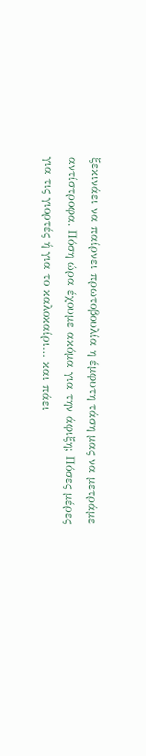ξεκινάει να παίρνει πρωτοβουλία η έμφυτη τάση μας να μετράμε αντίστροφα. Πόση ώρα έχουμε ακόμα για την άφιξη; Πόσες μέρες για τις γιορτές ή για το καλοκαίρι… και πάει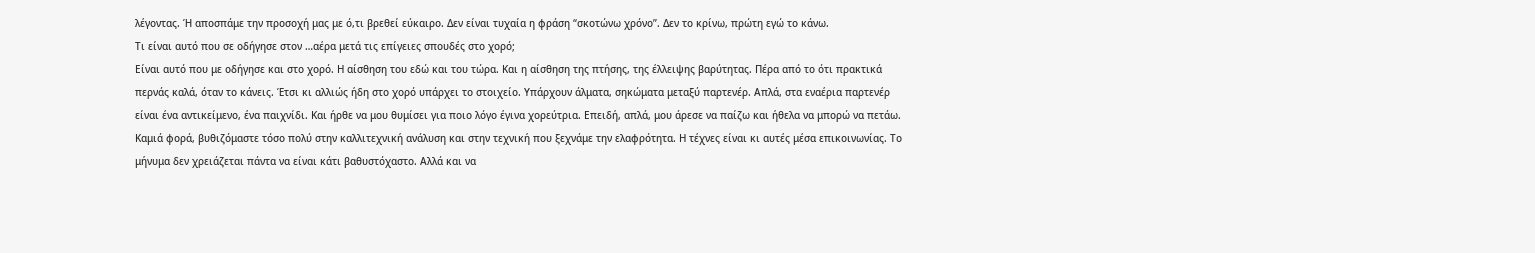λέγοντας. Ή αποσπάμε την προσοχή μας με ό,τι βρεθεί εύκαιρο. Δεν είναι τυχαία η φράση “σκοτώνω χρόνο”. Δεν το κρίνω, πρώτη εγώ το κάνω.
Τι είναι αυτό που σε οδήγησε στον …αέρα μετά τις επίγειες σπουδές στο χορό;
Είναι αυτό που με οδήγησε και στο χορό. Η αίσθηση του εδώ και του τώρα. Και η αίσθηση της πτήσης, της έλλειψης βαρύτητας. Πέρα από το ότι πρακτικά περνάς καλά, όταν το κάνεις. Έτσι κι αλλιώς ήδη στο χορό υπάρχει το στοιχείο. Υπάρχουν άλματα, σηκώματα μεταξύ παρτενέρ. Απλά, στα εναέρια παρτενέρ είναι ένα αντικείμενο, ένα παιχνίδι. Και ήρθε να μου θυμίσει για ποιο λόγο έγινα χορεύτρια. Επειδή, απλά, μου άρεσε να παίζω και ήθελα να μπορώ να πετάω. Καμιά φορά, βυθιζόμαστε τόσο πολύ στην καλλιτεχνική ανάλυση και στην τεχνική που ξεχνάμε την ελαφρότητα. Η τέχνες είναι κι αυτές μέσα επικοινωνίας. Το μήνυμα δεν χρειάζεται πάντα να είναι κάτι βαθυστόχαστο. Αλλά και να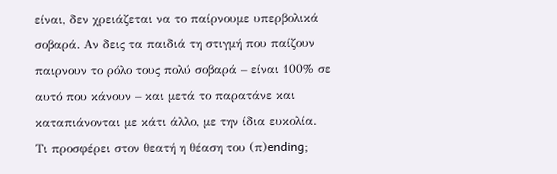είναι, δεν χρειάζεται να το παίρνουμε υπερβολικά σοβαρά. Αν δεις τα παιδιά τη στιγμή που παίζουν παιρνουν το ρόλο τους πολύ σοβαρά – είναι 100% σε αυτό που κάνουν – και μετά το παρατάνε και καταπιάνονται με κάτι άλλο, με την ίδια ευκολία.
Τι προσφέρει στον θεατή η θέαση του (π)ending;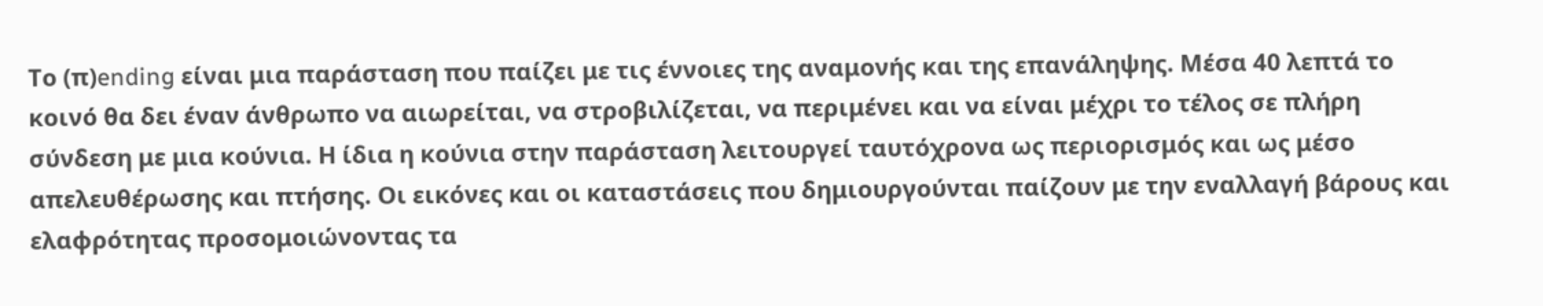Το (π)ending είναι μια παράσταση που παίζει με τις έννοιες της αναμονής και της επανάληψης. Μέσα 40 λεπτά το κοινό θα δει έναν άνθρωπο να αιωρείται, να στροβιλίζεται, να περιμένει και να είναι μέχρι το τέλος σε πλήρη σύνδεση με μια κούνια. Η ίδια η κούνια στην παράσταση λειτουργεί ταυτόχρονα ως περιορισμός και ως μέσο απελευθέρωσης και πτήσης. Οι εικόνες και οι καταστάσεις που δημιουργούνται παίζουν με την εναλλαγή βάρους και ελαφρότητας προσομοιώνοντας τα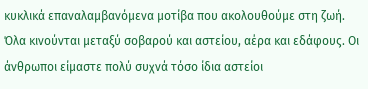κυκλικά επαναλαμβανόμενα μοτίβα που ακολουθούμε στη ζωή. Όλα κινούνται μεταξύ σοβαρού και αστείου, αέρα και εδάφους. Οι άνθρωποι είμαστε πολύ συχνά τόσο ίδια αστείοι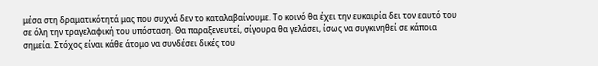μέσα στη δραματικότητά μας που συχνά δεν το καταλαβαίνουμε. Το κοινό θα έχει την ευκαιρία δει τον εαυτό του σε όλη την τραγελαφική του υπόσταση. Θα παραξενευτεί, σίγουρα θα γελάσει, ίσως να συγκινηθεί σε κάποια σημεία. Στόχος είναι κάθε άτομο να συνδέσει δικές του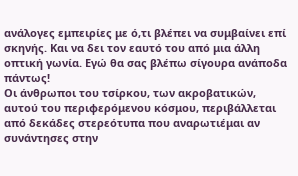ανάλογες εμπειρίες με ό,τι βλέπει να συμβαίνει επί σκηνής. Και να δει τον εαυτό του από μια άλλη οπτική γωνία. Εγώ θα σας βλέπω σίγουρα ανάποδα πάντως!
Οι άνθρωποι του τσίρκου, των ακροβατικών, αυτού του περιφερόμενου κόσμου, περιβάλλεται από δεκάδες στερεότυπα που αναρωτιέμαι αν συνάντησες στην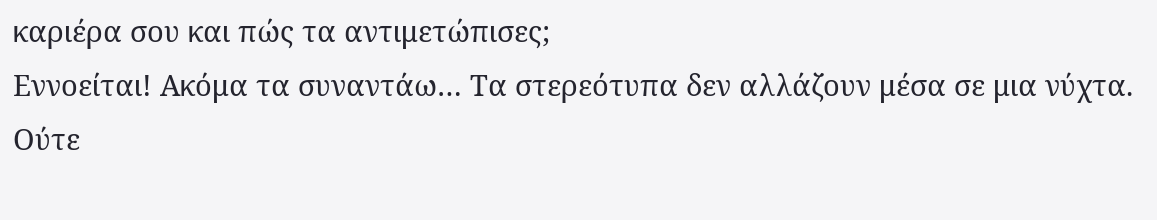καριέρα σου και πώς τα αντιμετώπισες;
Εννοείται! Ακόμα τα συναντάω… Τα στερεότυπα δεν αλλάζουν μέσα σε μια νύχτα. Ούτε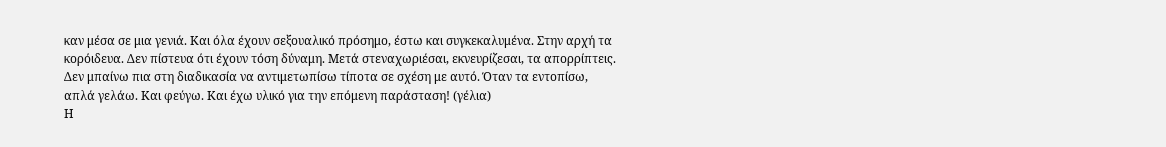καν μέσα σε μια γενιά. Και όλα έχουν σεξουαλικό πρόσημο, έστω και συγκεκαλυμένα. Στην αρχή τα κορόιδευα. Δεν πίστευα ότι έχουν τόση δύναμη. Μετά στεναχωριέσαι, εκνευρίζεσαι, τα απορρίπτεις. Δεν μπαίνω πια στη διαδικασία να αντιμετωπίσω τίποτα σε σχέση με αυτό. Όταν τα εντοπίσω, απλά γελάω. Και φεύγω. Και έχω υλικό για την επόμενη παράσταση! (γέλια)
Η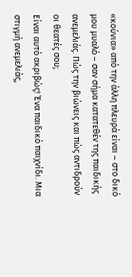«κούνια» από την άλλη πλευρά είναι – στο δικό μου μυαλό – σαν σήμα κατατεθέν της παιδικής ανεμελιάς. Πώς την βιώνεις και πώς αντιδρούν οι θεατές σου;
Είναι αυτό ακριβώς! Ένα παιδικό παιχνίδι. Μια στιγμή ανεμελιάς,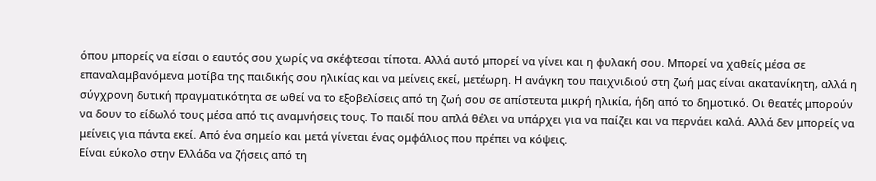όπου μπορείς να είσαι ο εαυτός σου χωρίς να σκέφτεσαι τίποτα. Αλλά αυτό μπορεί να γίνει και η φυλακή σου. Μπορεί να χαθείς μέσα σε επαναλαμβανόμενα μοτίβα της παιδικής σου ηλικίας και να μείνεις εκεί, μετέωρη. Η ανάγκη του παιχνιδιού στη ζωή μας είναι ακατανίκητη, αλλά η σύγχρονη δυτική πραγματικότητα σε ωθεί να το εξοβελίσεις από τη ζωή σου σε απίστευτα μικρή ηλικία, ήδη από το δημοτικό. Οι θεατές μπορούν να δουν το είδωλό τους μέσα από τις αναμνήσεις τους. Το παιδί που απλά θέλει να υπάρχει για να παίζει και να περνάει καλά. Αλλά δεν μπορείς να μείνεις για πάντα εκεί. Από ένα σημείο και μετά γίνεται ένας ομφάλιος που πρέπει να κόψεις.
Είναι εύκολο στην Ελλάδα να ζήσεις από τη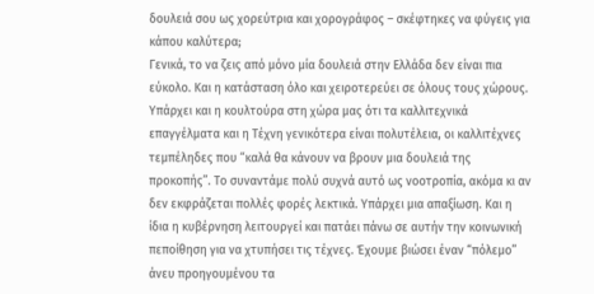δουλειά σου ως χορεύτρια και χορογράφος – σκέφτηκες να φύγεις για κάπου καλύτερα;
Γενικά, το να ζεις από μόνο μία δουλειά στην Ελλάδα δεν είναι πια εύκολο. Και η κατάσταση όλο και χειροτερεύει σε όλους τους χώρους. Υπάρχει και η κουλτούρα στη χώρα μας ότι τα καλλιτεχνικά επαγγέλματα και η Τέχνη γενικότερα είναι πολυτέλεια, οι καλλιτέχνες τεμπέληδες που “καλά θα κάνουν να βρουν μια δουλειά της προκοπής”. Το συναντάμε πολύ συχνά αυτό ως νοοτροπία, ακόμα κι αν δεν εκφράζεται πολλές φορές λεκτικά. Υπάρχει μια απαξίωση. Και η ίδια η κυβέρνηση λειτουργεί και πατάει πάνω σε αυτήν την κοινωνική πεποίθηση για να χτυπήσει τις τέχνες. Έχουμε βιώσει έναν “πόλεμο” άνευ προηγουμένου τα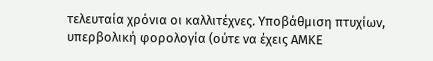τελευταία χρόνια οι καλλιτέχνες. Υποβάθμιση πτυχίων, υπερβολική φορολογία (ούτε να έχεις ΑΜΚΕ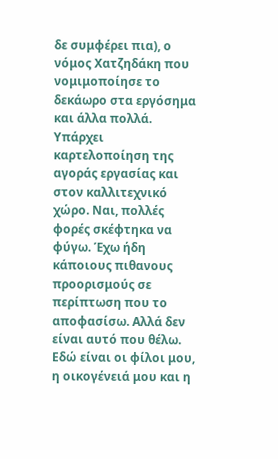δε συμφέρει πια), ο νόμος Χατζηδάκη που νομιμοποίησε το δεκάωρο στα εργόσημα και άλλα πολλά. Υπάρχει καρτελοποίηση της αγοράς εργασίας και στον καλλιτεχνικό χώρο. Ναι, πολλές φορές σκέφτηκα να φύγω. Έχω ήδη κάποιους πιθανους προορισμούς σε περίπτωση που το αποφασίσω. Αλλά δεν είναι αυτό που θέλω. Εδώ είναι οι φίλοι μου, η οικογένειά μου και η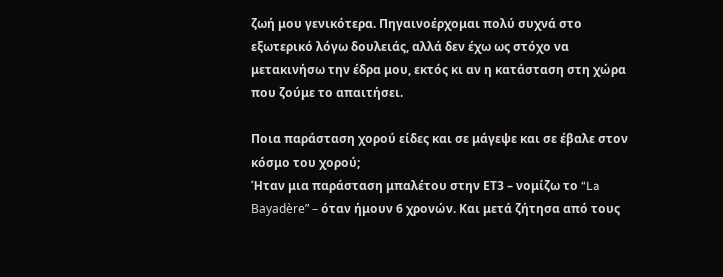ζωή μου γενικότερα. Πηγαινοέρχομαι πολύ συχνά στο εξωτερικό λόγω δουλειάς, αλλά δεν έχω ως στόχο να μετακινήσω την έδρα μου, εκτός κι αν η κατάσταση στη χώρα που ζούμε το απαιτήσει.

Ποια παράσταση χορού είδες και σε μάγεψε και σε έβαλε στον κόσμο του χορού;
Ήταν μια παράσταση μπαλέτου στην ΕΤ3 – νομίζω το “La Bayadère” – όταν ήμουν 6 χρονών. Και μετά ζήτησα από τους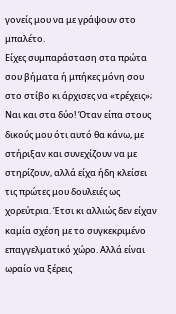γονείς μου να με γράψουν στο μπαλέτο.
Είχες συμπαράσταση στα πρώτα σου βήματα ή μπήκες μόνη σου στο στίβο κι άρχισες να «τρέχεις»;
Ναι και στα δύο! Όταν είπα στους δικούς μου ότι αυτό θα κάνω, με στήριξαν και συνεχίζουν να με στηρίζουν, αλλά είχα ήδη κλείσει τις πρώτες μου δουλειές ως χορεύτρια. Έτσι κι αλλιώς δεν είχαν καμία σχέση με το συγκεκριμένο επαγγελματικό χώρο. Αλλά είναι ωραίο να ξέρεις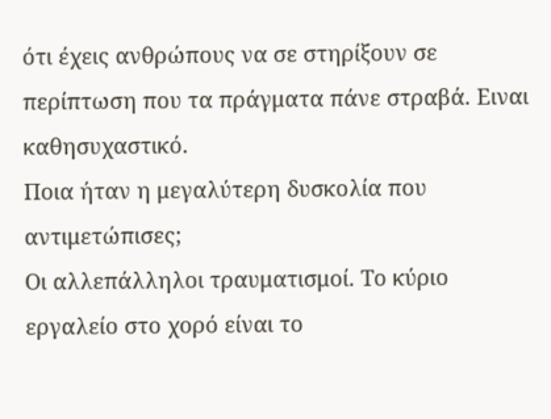ότι έχεις ανθρώπους να σε στηρίξουν σε περίπτωση που τα πράγματα πάνε στραβά. Ειναι καθησυχαστικό.
Ποια ήταν η μεγαλύτερη δυσκολία που αντιμετώπισες;
Οι αλλεπάλληλοι τραυματισμοί. Το κύριο εργαλείο στο χορό είναι το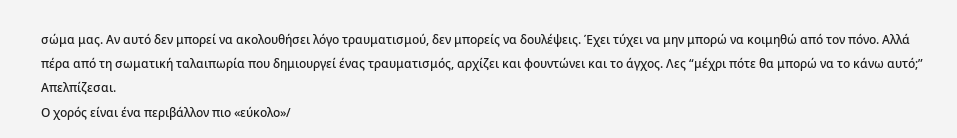σώμα μας. Αν αυτό δεν μπορεί να ακολουθήσει λόγο τραυματισμού, δεν μπορείς να δουλέψεις. Έχει τύχει να μην μπορώ να κοιμηθώ από τον πόνο. Αλλά πέρα από τη σωματική ταλαιπωρία που δημιουργεί ένας τραυματισμός, αρχίζει και φουντώνει και το άγχος. Λες “μέχρι πότε θα μπορώ να το κάνω αυτό;” Απελπίζεσαι.
Ο χορός είναι ένα περιβάλλον πιο «εύκολο»/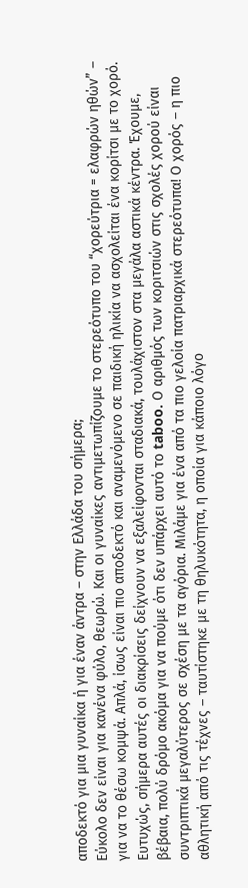αποδεκτό για μια γυναίκα ή για έναν άντρα – στην Ελλάδα του σήμερα;
Εύκολο δεν είναι για κανένα φύλο, θεωρώ. Και οι γυναίκες αντιμετωπίζουμε το στερεότυπο του “χορεύτρια = ελαφρών ηθών” – για να το θέσω κομψά. Απλά, ίσως είναι πιο αποδεκτό και αναμενόμενο σε παιδική ηλικία να ασχολείται ένα κορίτσι με το χορό. Ευτυχώς, σήμερα αυτές οι διακρίσεις δείχνουν να εξαλείφονται σταδιακά, τουλάχιστον στα μεγάλα αστικά κέντρα. Έχουμε, βέβαια, πολύ δρόμο ακόμα για να πούμε ότι δεν υπάρχει αυτό το taboo. Ο αριθμός των κοριτσιών στις σχολές χορού είναι συντριπτικά μεγαλύτερος σε σχέση με τα αγόρια. Μιλάμε για ένα από τα πιο γελοία πατριαρχικά στερεότυπα! Ο χορός – η πιο αθλητική από τις τέχνες – ταυτίστηκε με τη θηλυκότητα, η οποία για κάποιο λόγο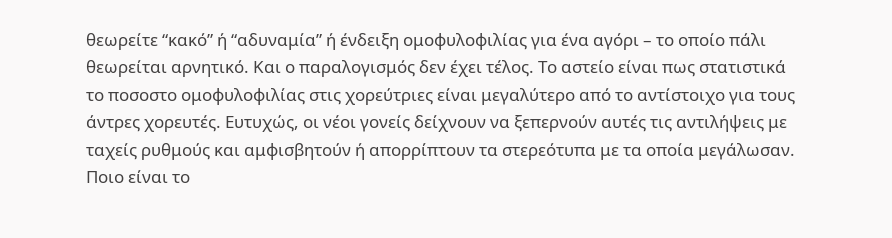θεωρείτε “κακό” ή “αδυναμία” ή ένδειξη ομοφυλοφιλίας για ένα αγόρι – το οποίο πάλι θεωρείται αρνητικό. Και ο παραλογισμός δεν έχει τέλος. Το αστείο είναι πως στατιστικά το ποσοστο ομοφυλοφιλίας στις χορεύτριες είναι μεγαλύτερο από το αντίστοιχο για τους άντρες χορευτές. Ευτυχώς, οι νέοι γονείς δείχνουν να ξεπερνούν αυτές τις αντιλήψεις με ταχείς ρυθμούς και αμφισβητούν ή απορρίπτουν τα στερεότυπα με τα οποία μεγάλωσαν.
Ποιο είναι το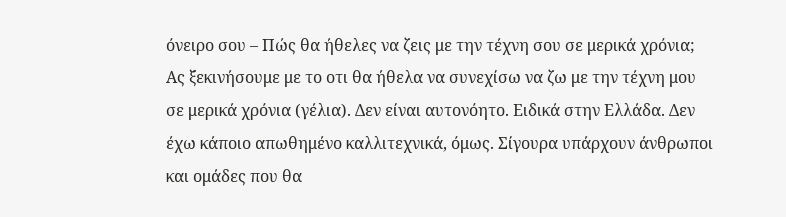όνειρο σου – Πώς θα ήθελες να ζεις με την τέχνη σου σε μερικά χρόνια;
Ας ξεκινήσουμε με το οτι θα ήθελα να συνεχίσω να ζω με την τέχνη μου σε μερικά χρόνια (γέλια). Δεν είναι αυτονόητο. Ειδικά στην Ελλάδα. Δεν έχω κάποιο απωθημένο καλλιτεχνικά, όμως. Σίγουρα υπάρχουν άνθρωποι και ομάδες που θα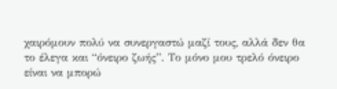χαιρόμουν πολύ να συνεργαστώ μαζί τους, αλλά δεν θα το έλεγα και “όνειρο ζωής”. Το μόνο μου τρελό όνειρο είναι να μπορώ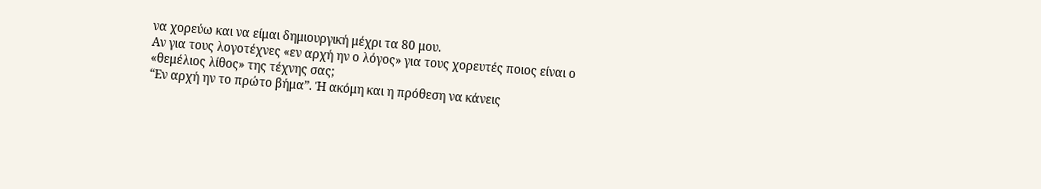να χορεύω και να είμαι δημιουργική μέχρι τα 80 μου.
Αν για τους λογοτέχνες «εν αρχή ην ο λόγος» για τους χορευτές ποιος είναι ο «θεμέλιος λίθος» της τέχνης σας;
“Εν αρχή ην το πρώτο βήμα”. Ή ακόμη και η πρόθεση να κάνεις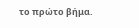το πρώτο βήμα.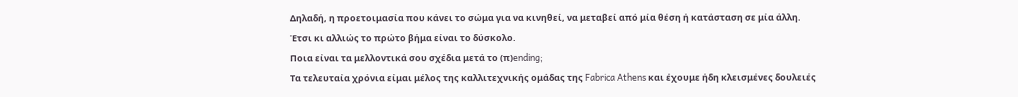Δηλαδή, η προετοιμασία που κάνει το σώμα για να κινηθεί, να μεταβεί από μία θέση ή κατάσταση σε μία άλλη. Έτσι κι αλλιώς το πρώτο βήμα είναι το δύσκολο.
Ποια είναι τα μελλοντικά σου σχέδια μετά το (π)ending;
Τα τελευταία χρόνια είμαι μέλος της καλλιτεχνικής ομάδας της Fabrica Athens και έχουμε ήδη κλεισμένες δουλειές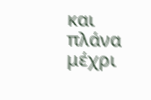και πλάνα μέχρι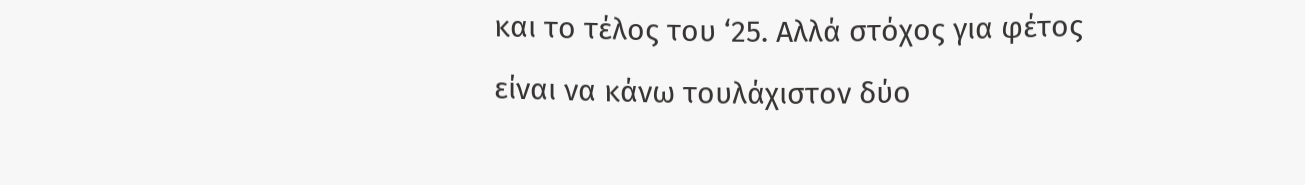και το τέλος του ‘25. Αλλά στόχος για φέτος είναι να κάνω τουλάχιστον δύο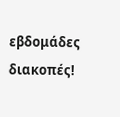εβδομάδες διακοπές!